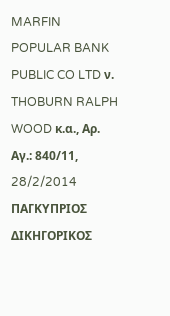MARFIN POPULAR BANK PUBLIC CO LTD ν. THOBURN RALPH WOOD κ.α., Αρ. Αγ.: 840/11, 28/2/2014 ΠΑΓΚΥΠΡΙΟΣ ΔΙΚΗΓΟΡΙΚΟΣ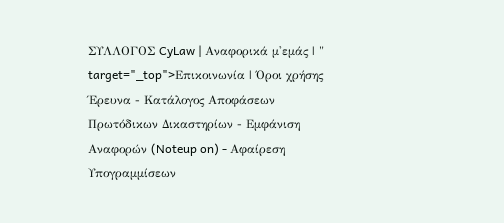ΣΥΛΛΟΓΟΣ CyLaw | Αναφορικά μ'εμάς | " target="_top">Επικοινωνία | Όροι χρήσης Έρευνα - Κατάλογος Αποφάσεων Πρωτόδικων Δικαστηρίων - Εμφάνιση Αναφορών (Noteup on) - Αφαίρεση Υπογραμμίσεων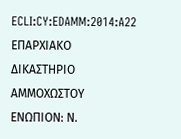ECLI:CY:EDAMM:2014:A22 ΕΠΑΡΧΙΑΚΟ ΔΙΚΑΣΤΗΡΙΟ ΑΜΜΟΧΩΣΤΟΥ ΕΝΩΠΙΟΝ: Ν.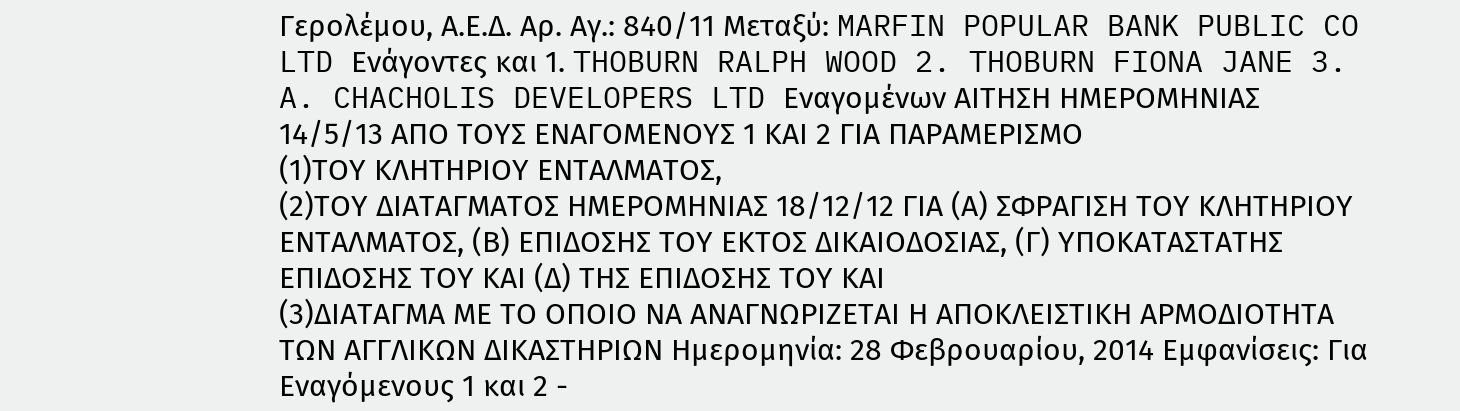Γερολέμου, Α.Ε.Δ. Αρ. Αγ.: 840/11 Μεταξύ: MARFIN POPULAR BANK PUBLIC CO LTD Ενάγοντες και 1. THOBURN RALPH WOOD 2. THOBURN FIONA JANE 3. A. CHACHOLIS DEVELOPERS LTD Εναγομένων ΑΙΤΗΣΗ ΗΜΕΡΟΜΗΝΙΑΣ 14/5/13 ΑΠΟ ΤΟΥΣ ΕΝΑΓΟΜΕΝΟΥΣ 1 ΚΑΙ 2 ΓΙΑ ΠΑΡΑΜΕΡΙΣΜΟ
(1)ΤΟΥ ΚΛΗΤΗΡΙΟΥ ΕΝΤΑΛΜΑΤΟΣ,
(2)ΤΟΥ ΔΙΑΤΑΓΜΑΤΟΣ ΗΜΕΡΟΜΗΝΙΑΣ 18/12/12 ΓΙΑ (Α) ΣΦΡΑΓΙΣΗ ΤΟΥ ΚΛΗΤΗΡΙΟΥ ΕΝΤΑΛΜΑΤΟΣ, (Β) ΕΠΙΔΟΣΗΣ ΤΟΥ ΕΚΤΟΣ ΔΙΚΑΙΟΔΟΣΙΑΣ, (Γ) ΥΠΟΚΑΤΑΣΤΑΤΗΣ ΕΠΙΔΟΣΗΣ ΤΟΥ ΚΑΙ (Δ) ΤΗΣ ΕΠΙΔΟΣΗΣ ΤΟΥ ΚΑΙ
(3)ΔΙΑΤΑΓΜΑ ΜΕ ΤΟ ΟΠΟΙΟ ΝΑ ΑΝΑΓΝΩΡΙΖΕΤΑΙ Η ΑΠΟΚΛΕΙΣΤΙΚΗ ΑΡΜΟΔΙΟΤΗΤΑ ΤΩΝ ΑΓΓΛΙΚΩΝ ΔΙΚΑΣΤΗΡΙΩΝ Ημερομηνία: 28 Φεβρουαρίου, 2014 Εμφανίσεις: Για Εναγόμενους 1 και 2 -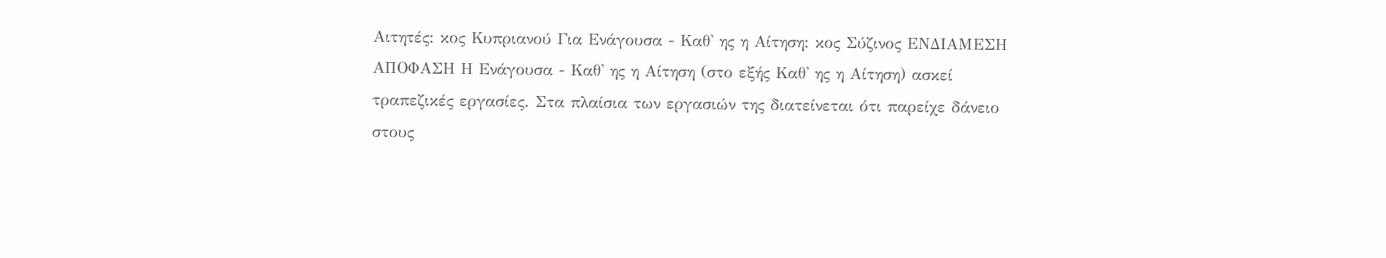Αιτητές: κος Κυπριανού Για Ενάγουσα - Καθ' ης η Αίτηση: κος Σύζινος ΕΝΔΙΑΜΕΣΗ ΑΠΟΦΑΣΗ Η Ενάγουσα - Καθ' ης η Αίτηση (στο εξής Καθ' ης η Αίτηση) ασκεί τραπεζικές εργασίες. Στα πλαίσια των εργασιών της διατείνεται ότι παρείχε δάνειο στους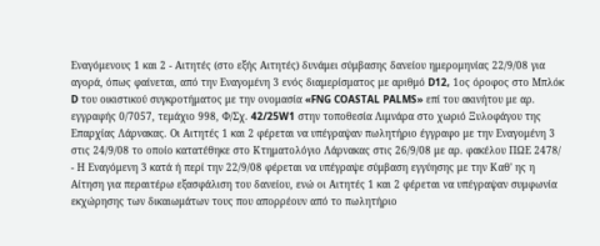Εναγόμενους 1 και 2 - Αιτητές (στο εξής Αιτητές) δυνάμει σύμβασης δανείου ημερομηνίας 22/9/08 για αγορά, όπως φαίνεται, από την Εναγομένη 3 ενός διαμερίσματος με αριθμό D12, 1ος όροφος στο Μπλόκ D του οικιστικού συγκροτήματος με την ονομασία «FNG COASTAL PALMS» επί του ακινήτου με αρ. εγγραφής 0/7057, τεμάχιο 998, Φ/Σχ. 42/25W1 στην τοποθεσία Λιμνάρα στο χωριό Ξυλοφάγου της Επαρχίας Λάρνακας. Οι Αιτητές 1 και 2 φέρεται να υπέγραψαν πωλητήριο έγγραφο με την Εναγομένη 3 στις 24/9/08 το οποίο κατατέθηκε στο Κτηματολόγιο Λάρνακας στις 26/9/08 με αρ. φακέλου ΠΩΕ 2478/
- Η Εναγόμενη 3 κατά ή περί την 22/9/08 φέρεται να υπέγραψε σύμβαση εγγύησης με την Καθ' ης η Αίτηση για περαιτέρω εξασφάλιση του δανείου, ενώ οι Αιτητές 1 και 2 φέρεται να υπέγραψαν συμφωνία εκχώρησης των δικαιωμάτων τους που απορρέουν από το πωλητήριο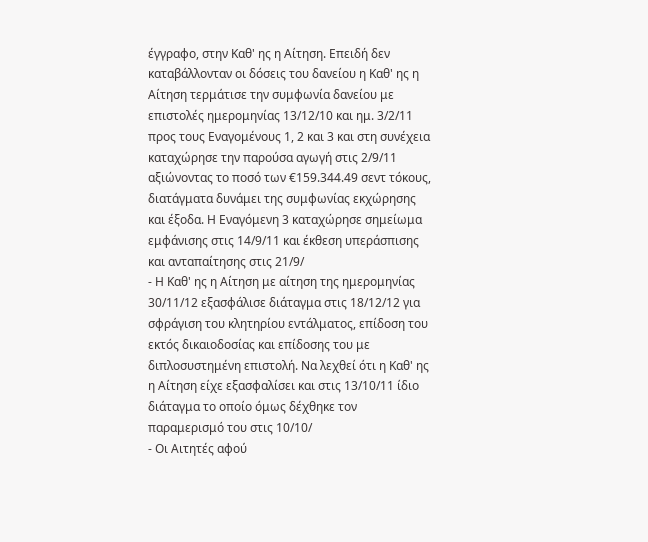έγγραφο, στην Καθ' ης η Αίτηση. Επειδή δεν καταβάλλονταν οι δόσεις του δανείου η Καθ' ης η Αίτηση τερμάτισε την συμφωνία δανείου με επιστολές ημερομηνίας 13/12/10 και ημ. 3/2/11 προς τους Εναγομένους 1, 2 και 3 και στη συνέχεια καταχώρησε την παρούσα αγωγή στις 2/9/11 αξιώνοντας το ποσό των €159.344.49 σεντ τόκους, διατάγματα δυνάμει της συμφωνίας εκχώρησης και έξοδα. Η Εναγόμενη 3 καταχώρησε σημείωμα εμφάνισης στις 14/9/11 και έκθεση υπεράσπισης και ανταπαίτησης στις 21/9/
- Η Καθ' ης η Αίτηση με αίτηση της ημερομηνίας 30/11/12 εξασφάλισε διάταγμα στις 18/12/12 για σφράγιση του κλητηρίου εντάλματος, επίδοση του εκτός δικαιοδοσίας και επίδοσης του με διπλοσυστημένη επιστολή. Να λεχθεί ότι η Καθ' ης η Αίτηση είχε εξασφαλίσει και στις 13/10/11 ίδιο διάταγμα το οποίο όμως δέχθηκε τον παραμερισμό του στις 10/10/
- Οι Αιτητές αφού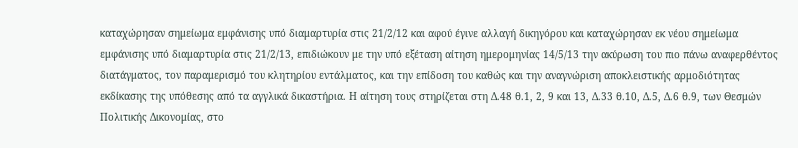καταχώρησαν σημείωμα εμφάνισης υπό διαμαρτυρία στις 21/2/12 και αφού έγινε αλλαγή δικηγόρου και καταχώρησαν εκ νέου σημείωμα εμφάνισης υπό διαμαρτυρία στις 21/2/13, επιδιώκουν με την υπό εξέταση αίτηση ημερομηνίας 14/5/13 την ακύρωση του πιο πάνω αναφερθέντος διατάγματος, τον παραμερισμό του κλητηρίου εντάλματος, και την επίδοση του καθώς και την αναγνώριση αποκλειστικής αρμοδιότητας εκδίκασης της υπόθεσης από τα αγγλικά δικαστήρια. Η αίτηση τους στηρίζεται στη Δ.48 θ.1, 2, 9 και 13, Δ.33 θ.10, Δ.5, Δ.6 θ.9, των Θεσμών Πολιτικής Δικονομίας, στο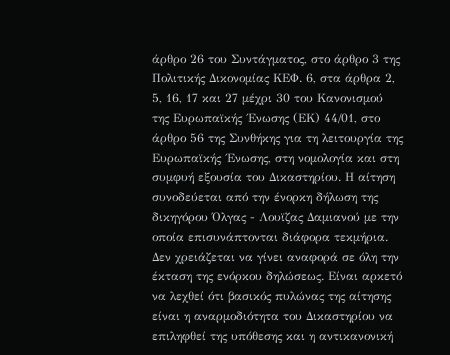άρθρο 26 του Συντάγματος, στο άρθρο 3 της Πολιτικής Δικονομίας ΚΕΦ. 6, στα άρθρα 2, 5, 16, 17 και 27 μέχρι 30 του Κανονισμού της Ευρωπαϊκής ΄Ενωσης (ΕΚ) 44/01, στο άρθρο 56 της Συνθήκης για τη λειτουργία της Ευρωπαϊκής ΄Ενωσης, στη νομολογία και στη συμφυή εξουσία του Δικαστηρίου. Η αίτηση συνοδεύεται από την ένορκη δήλωση της δικηγόρου Όλγας - Λουϊζας Δαμιανού με την οποία επισυνάπτονται διάφορα τεκμήρια. Δεν χρειάζεται να γίνει αναφορά σε όλη την έκταση της ενόρκου δηλώσεως. Είναι αρκετό να λεχθεί ότι βασικός πυλώνας της αίτησης είναι η αναρμοδιότητα του Δικαστηρίου να επιληφθεί της υπόθεσης και η αντικανονική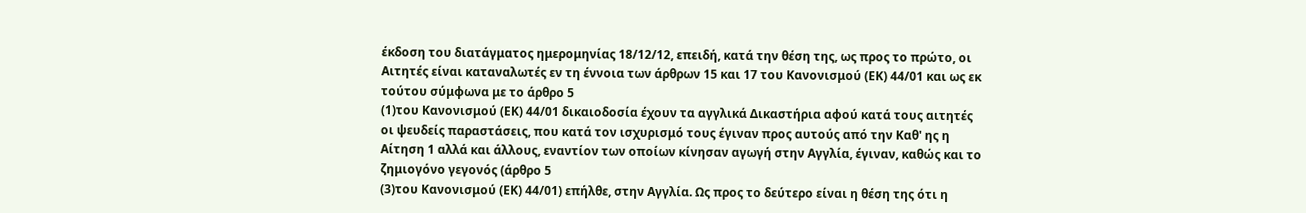έκδοση του διατάγματος ημερομηνίας 18/12/12, επειδή, κατά την θέση της, ως προς το πρώτο, οι Αιτητές είναι καταναλωτές εν τη έννοια των άρθρων 15 και 17 του Κανονισμού (ΕΚ) 44/01 και ως εκ τούτου σύμφωνα με το άρθρο 5
(1)του Κανονισμού (ΕΚ) 44/01 δικαιοδοσία έχουν τα αγγλικά Δικαστήρια αφού κατά τους αιτητές οι ψευδείς παραστάσεις, που κατά τον ισχυρισμό τους έγιναν προς αυτούς από την Καθ' ης η Αίτηση 1 αλλά και άλλους, εναντίον των οποίων κίνησαν αγωγή στην Αγγλία, έγιναν, καθώς και το ζημιογόνο γεγονός (άρθρο 5
(3)του Κανονισμού (ΕΚ) 44/01) επήλθε, στην Αγγλία. Ως προς το δεύτερο είναι η θέση της ότι η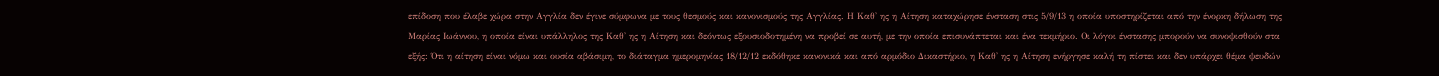επίδοση που έλαβε χώρα στην Αγγλία δεν έγινε σύμφωνα με τους θεσμούς και κανονισμούς της Αγγλίας. Η Καθ' ης η Αίτηση καταχώρησε ένσταση στις 5/9/13 η οποία υποστηρίζεται από την ένορκη δήλωση της Μαρίας Ιωάννου, η οποία είναι υπάλληλος της Καθ' ης η Αίτηση και δεόντως εξουσιοδοτημένη να προβεί σε αυτή, με την οποία επισυνάπτεται και ένα τεκμήριο. Οι λόγοι ένστασης μπορούν να συνοψισθούν στα εξής: Ότι η αίτηση είναι νόμω και ουσία αβάσιμη, το διάταγμα ημερομηνίας 18/12/12 εκδόθηκε κανονικά και από αρμόδιο Δικαστήριο, η Καθ' ης η Αίτηση ενήργησε καλή τη πίστει και δεν υπάρχει θέμα ψευδών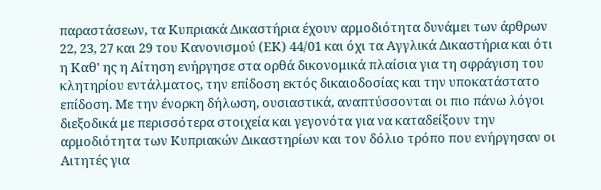παραστάσεων, τα Κυπριακά Δικαστήρια έχουν αρμοδιότητα δυνάμει των άρθρων 22, 23, 27 και 29 του Κανονισμού (ΕΚ) 44/01 και όχι τα Αγγλικά Δικαστήρια και ότι η Καθ' ης η Αίτηση ενήργησε στα ορθά δικονομικά πλαίσια για τη σφράγιση του κλητηρίου εντάλματος, την επίδοση εκτός δικαιοδοσίας και την υποκατάστατο επίδοση. Με την ένορκη δήλωση, ουσιαστικά, αναπτύσσονται οι πιο πάνω λόγοι διεξοδικά με περισσότερα στοιχεία και γεγονότα για να καταδείξουν την αρμοδιότητα των Κυπριακών Δικαστηρίων και τον δόλιο τρόπο που ενήργησαν οι Αιτητές για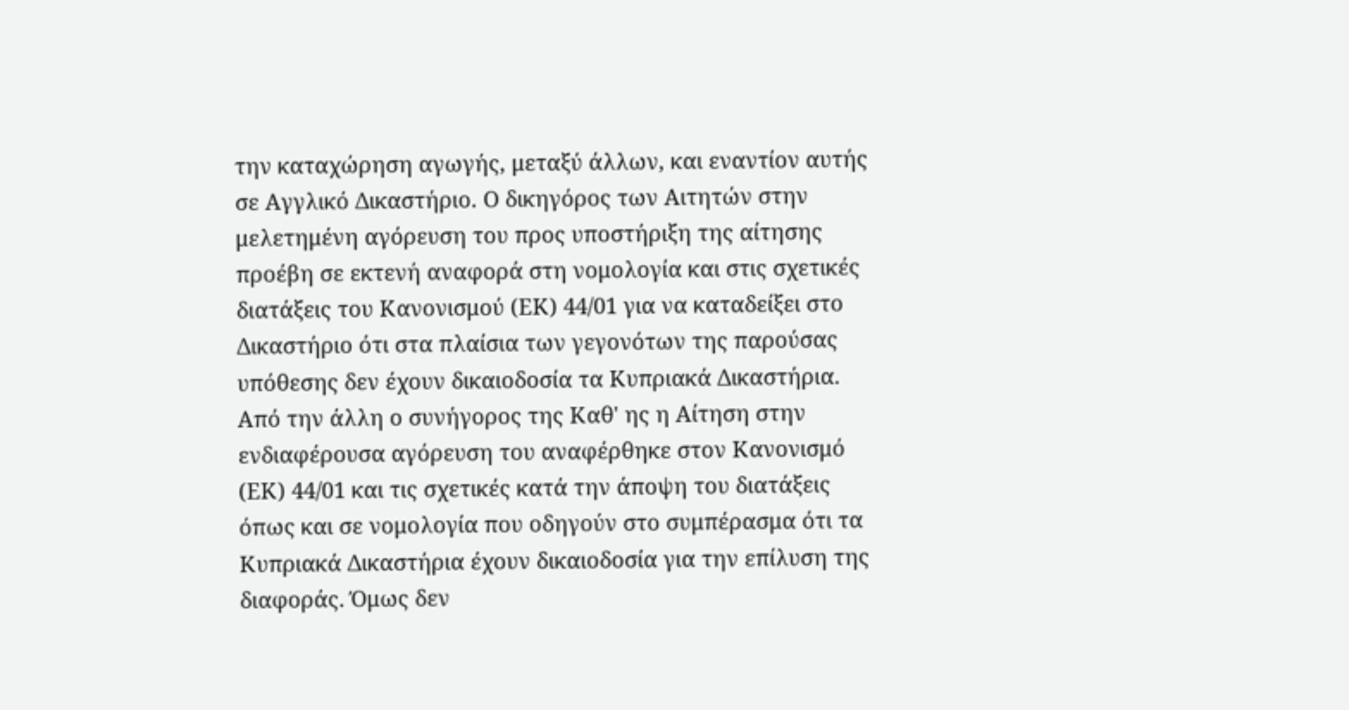την καταχώρηση αγωγής, μεταξύ άλλων, και εναντίον αυτής σε Αγγλικό Δικαστήριο. Ο δικηγόρος των Αιτητών στην μελετημένη αγόρευση του προς υποστήριξη της αίτησης προέβη σε εκτενή αναφορά στη νομολογία και στις σχετικές διατάξεις του Κανονισμού (ΕΚ) 44/01 για να καταδείξει στο Δικαστήριο ότι στα πλαίσια των γεγονότων της παρούσας υπόθεσης δεν έχουν δικαιοδοσία τα Κυπριακά Δικαστήρια. Από την άλλη ο συνήγορος της Καθ' ης η Αίτηση στην ενδιαφέρουσα αγόρευση του αναφέρθηκε στον Κανονισμό (ΕΚ) 44/01 και τις σχετικές κατά την άποψη του διατάξεις όπως και σε νομολογία που οδηγούν στο συμπέρασμα ότι τα Κυπριακά Δικαστήρια έχουν δικαιοδοσία για την επίλυση της διαφοράς. Όμως δεν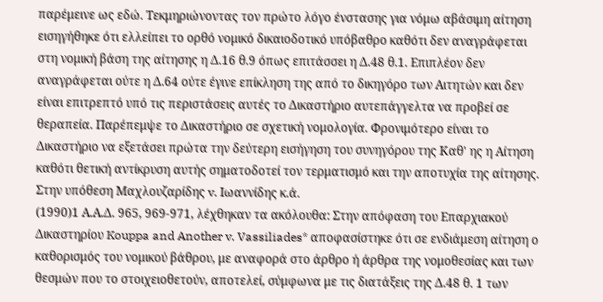παρέμεινε ως εδώ. Τεκμηριώνοντας τον πρώτο λόγο ένστασης για νόμω αβάσιμη αίτηση εισηγήθηκε ότι ελλείπει το ορθό νομικό δικαιοδοτικό υπόβαθρο καθότι δεν αναγράφεται στη νομική βάση της αίτησης η Δ.16 θ.9 όπως επιτάσσει η Δ.48 θ.1. Επιπλέον δεν αναγράφεται ούτε η Δ.64 ούτε έγινε επίκληση της από το δικηγόρο των Αιτητών και δεν είναι επιτρεπτό υπό τις περιστάσεις αυτές το Δικαστήριο αυτεπάγγελτα να προβεί σε θεραπεία. Παρέπεμψε το Δικαστήριο σε σχετική νομολογία. Φρονιμότερο είναι το Δικαστήριο να εξετάσει πρώτα την δεύτερη εισήγηση του συνηγόρου της Καθ' ης η Αίτηση καθότι θετική αντίκρυση αυτής σηματοδοτεί τον τερματισμό και την αποτυχία της αίτησης. Στην υπόθεση Μαχλουζαρίδης v. Ιωαννίδης κ.ά.
(1990)1 Α.Α.Δ. 965, 969-971, λέχθηκαν τα ακόλουθα: Στην απόφαση του Επαρχιακού Δικαστηρίου Kouppa and Another v. Vassiliades* αποφασίστηκε ότι σε ενδιάμεση αίτηση ο καθορισμός του νομικού βάθρου, με αναφορά στο άρθρο ή άρθρα της νομοθεσίας και των θεσμών που το στοιχειοθετούν, αποτελεί, σύμφωνα με τις διατάξεις της Δ.48 θ. 1 των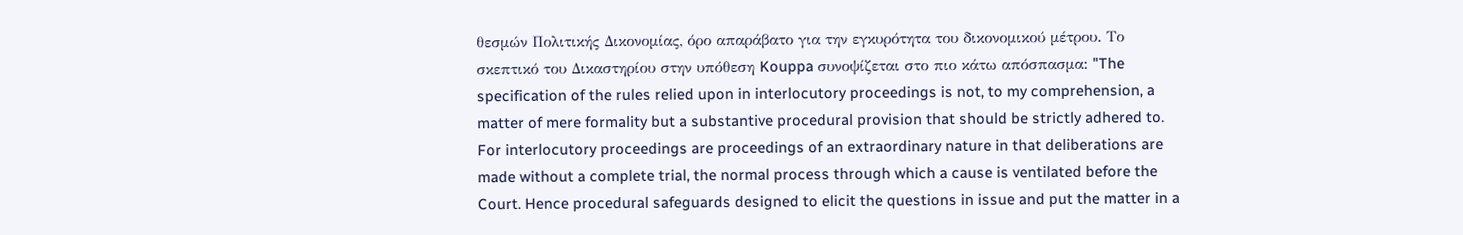θεσμών Πολιτικής Δικονομίας, όρο απαράβατο για την εγκυρότητα του δικονομικού μέτρου. Το σκεπτικό του Δικαστηρίου στην υπόθεση Kouppa συνοψίζεται στο πιο κάτω απόσπασμα: "The specification of the rules relied upon in interlocutory proceedings is not, to my comprehension, a matter of mere formality but a substantive procedural provision that should be strictly adhered to. For interlocutory proceedings are proceedings of an extraordinary nature in that deliberations are made without a complete trial, the normal process through which a cause is ventilated before the Court. Hence procedural safeguards designed to elicit the questions in issue and put the matter in a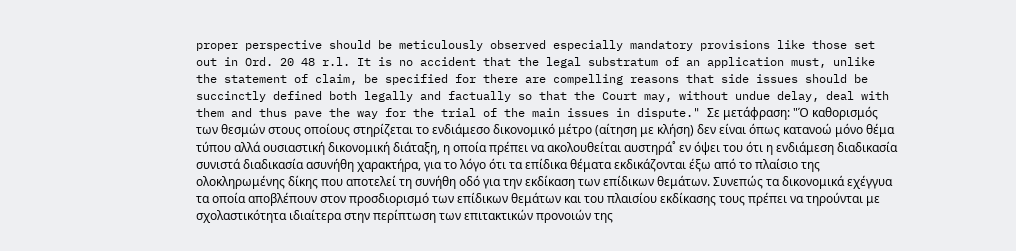proper perspective should be meticulously observed especially mandatory provisions like those set out in Ord. 20 48 r.l. It is no accident that the legal substratum of an application must, unlike the statement of claim, be specified for there are compelling reasons that side issues should be succinctly defined both legally and factually so that the Court may, without undue delay, deal with them and thus pave the way for the trial of the main issues in dispute." Σε μετάφραση: "Ό καθορισμός των θεσμών στους οποίους στηρίζεται το ενδιάμεσο δικονομικό μέτρο (αίτηση με κλήση) δεν είναι όπως κατανοώ μόνο θέμα τύπου αλλά ουσιαστική δικονομική διάταξη, η οποία πρέπει να ακολουθείται αυστηρά˚ εν όψει του ότι η ενδιάμεση διαδικασία συνιστά διαδικασία ασυνήθη χαρακτήρα, για το λόγο ότι τα επίδικα θέματα εκδικάζονται έξω από το πλαίσιο της ολοκληρωμένης δίκης που αποτελεί τη συνήθη οδό για την εκδίκαση των επίδικων θεμάτων. Συνεπώς τα δικονομικά εχέγγυα τα οποία αποβλέπουν στον προσδιορισμό των επίδικων θεμάτων και του πλαισίου εκδίκασης τους πρέπει να τηρούνται με σχολαστικότητα ιδιαίτερα στην περίπτωση των επιτακτικών προνοιών της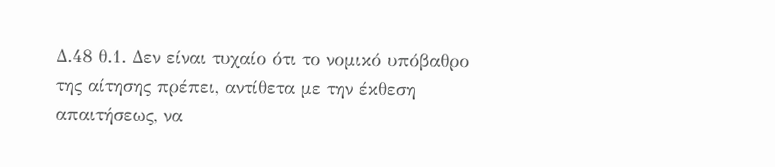Δ.48 θ.1. Δεν είναι τυχαίο ότι το νομικό υπόβαθρο της αίτησης πρέπει, αντίθετα με την έκθεση απαιτήσεως, να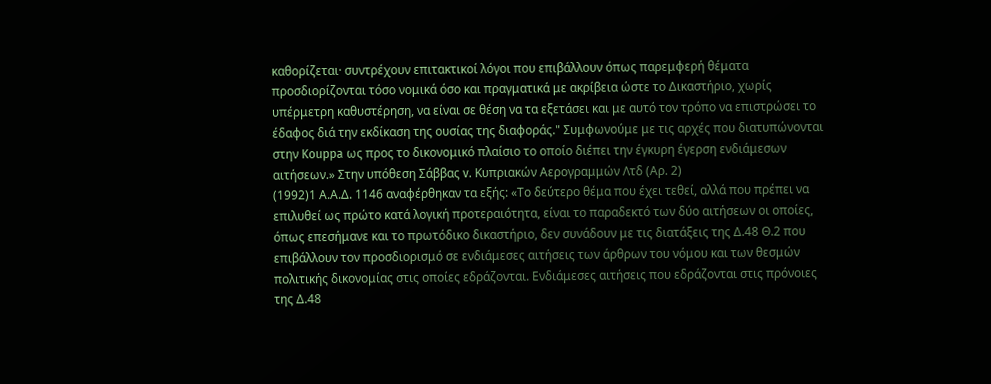καθορίζεται· συντρέχουν επιτακτικοί λόγοι που επιβάλλουν όπως παρεμφερή θέματα προσδιορίζονται τόσο νομικά όσο και πραγματικά με ακρίβεια ώστε το Δικαστήριο, χωρίς υπέρμετρη καθυστέρηση, να είναι σε θέση να τα εξετάσει και με αυτό τον τρόπο να επιστρώσει το έδαφος διά την εκδίκαση της ουσίας της διαφοράς." Συμφωνούμε με τις αρχές που διατυπώνονται στην Kouppa ως προς το δικονομικό πλαίσιο το οποίο διέπει την έγκυρη έγερση ενδιάμεσων αιτήσεων.» Στην υπόθεση Σάββας v. Κυπριακών Αερογραμμών Λτδ (Αρ. 2)
(1992)1 Α.Α.Δ. 1146 αναφέρθηκαν τα εξής: «Το δεύτερο θέμα που έχει τεθεί, αλλά που πρέπει να επιλυθεί ως πρώτο κατά λογική προτεραιότητα, είναι το παραδεκτό των δύο αιτήσεων οι οποίες, όπως επεσήμανε και το πρωτόδικο δικαστήριο, δεν συνάδουν με τις διατάξεις της Δ.48 Θ.2 που επιβάλλουν τον προσδιορισμό σε ενδιάμεσες αιτήσεις των άρθρων του νόμου και των θεσμών πολιτικής δικονομίας στις οποίες εδράζονται. Ενδιάμεσες αιτήσεις που εδράζονται στις πρόνοιες της Δ.48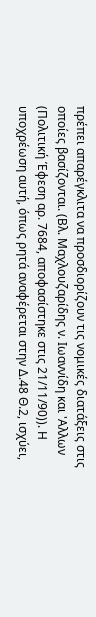πρέπει απαρέγκλιτα να προσδιορίζουν τις νομικές διατάξεις στις οποίες βασίζονται. (Βλ. Μαχλουζαρίδης ν. Ιωαννίδη και 'Αλλων (Πολιτική Έφεση αρ. 7684, αποφασίστηκε στις 21/11/90)). Η υποχρέωση αυτή, όπως ρητά αναφέρεται στην Δ.48 Θ.2, ισχύει,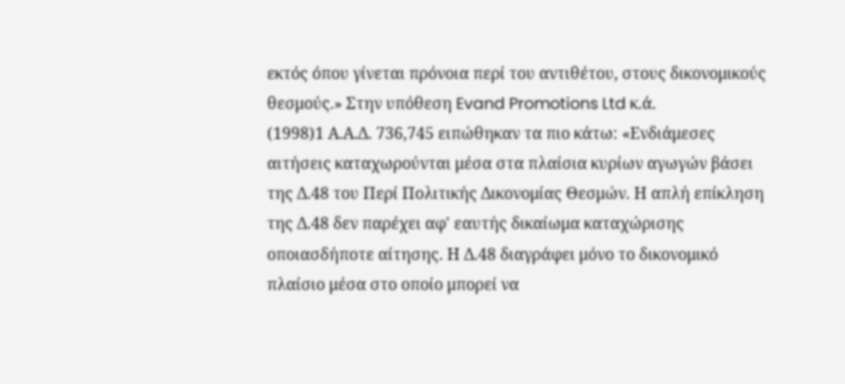εκτός όπου γίνεται πρόνοια περί του αντιθέτου, στους δικονομικούς θεσμούς.» Στην υπόθεση Evand Promotions Ltd κ.ά.
(1998)1 Α.Α.Δ. 736,745 ειπώθηκαν τα πιο κάτω: «Ενδιάμεσες αιτήσεις καταχωρούνται μέσα στα πλαίσια κυρίων αγωγών βάσει της Δ.48 του Περί Πολιτικής Δικονομίας Θεσμών. Η απλή επίκληση της Δ.48 δεν παρέχει αφ' εαυτής δικαίωμα καταχώρισης οποιασδήποτε αίτησης. Η Δ.48 διαγράφει μόνο το δικονομικό πλαίσιο μέσα στο οποίο μπορεί να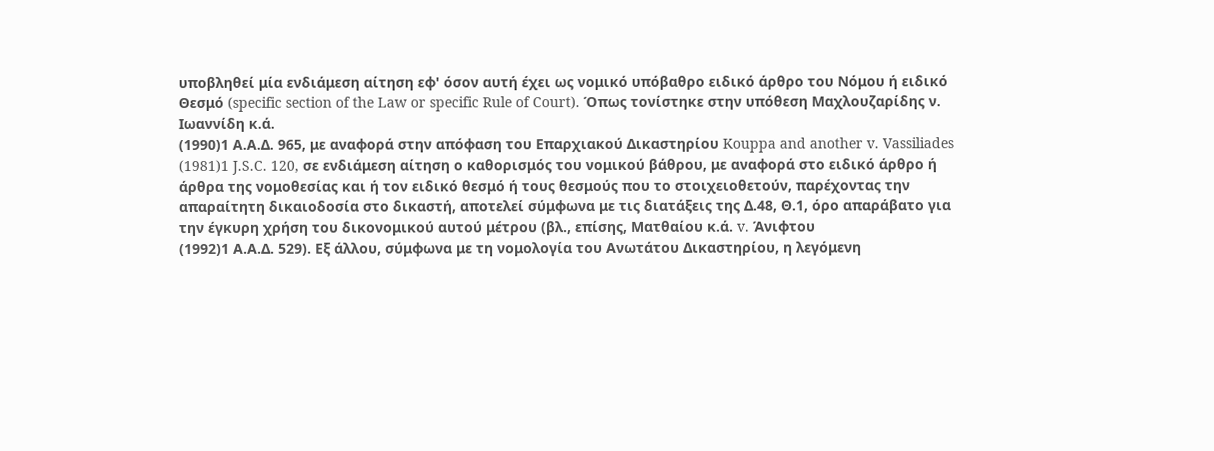υποβληθεί μία ενδιάμεση αίτηση εφ' όσον αυτή έχει ως νομικό υπόβαθρο ειδικό άρθρο του Νόμου ή ειδικό Θεσμό (specific section of the Law or specific Rule of Court). Όπως τονίστηκε στην υπόθεση Μαχλουζαρίδης ν. Ιωαννίδη κ.ά.
(1990)1 Α.Α.Δ. 965, με αναφορά στην απόφαση του Επαρχιακού Δικαστηρίου Kouppa and another v. Vassiliades
(1981)1 J.S.C. 120, σε ενδιάμεση αίτηση ο καθορισμός του νομικού βάθρου, με αναφορά στο ειδικό άρθρο ή άρθρα της νομοθεσίας και ή τον ειδικό θεσμό ή τους θεσμούς που το στοιχειοθετούν, παρέχοντας την απαραίτητη δικαιοδοσία στο δικαστή, αποτελεί σύμφωνα με τις διατάξεις της Δ.48, Θ.1, όρο απαράβατο για την έγκυρη χρήση του δικονομικού αυτού μέτρου (βλ., επίσης, Ματθαίου κ.ά. v. Άνιφτου
(1992)1 Α.Α.Δ. 529). Εξ άλλου, σύμφωνα με τη νομολογία του Ανωτάτου Δικαστηρίου, η λεγόμενη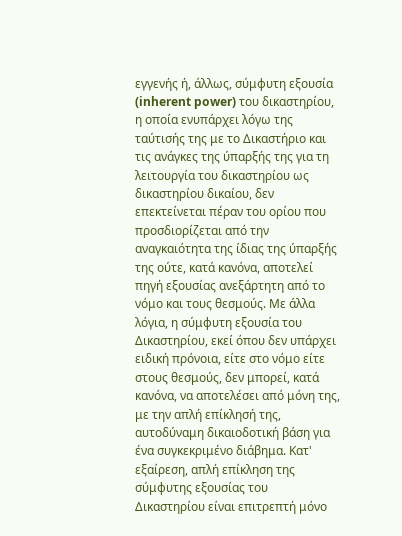εγγενής ή, άλλως, σύμφυτη εξουσία (inherent power) του δικαστηρίου, η οποία ενυπάρχει λόγω της ταύτισής της με το Δικαστήριο και τις ανάγκες της ύπαρξής της για τη λειτουργία του δικαστηρίου ως δικαστηρίου δικαίου, δεν επεκτείνεται πέραν του ορίου που προσδιορίζεται από την αναγκαιότητα της ίδιας της ύπαρξής της ούτε, κατά κανόνα, αποτελεί πηγή εξουσίας ανεξάρτητη από το νόμο και τους θεσμούς. Με άλλα λόγια, η σύμφυτη εξουσία του Δικαστηρίου, εκεί όπου δεν υπάρχει ειδική πρόνοια, είτε στο νόμο είτε στους θεσμούς, δεν μπορεί, κατά κανόνα, να αποτελέσει από μόνη της, με την απλή επίκλησή της, αυτοδύναμη δικαιοδοτική βάση για ένα συγκεκριμένο διάβημα. Κατ' εξαίρεση, απλή επίκληση της σύμφυτης εξουσίας του Δικαστηρίου είναι επιτρεπτή μόνο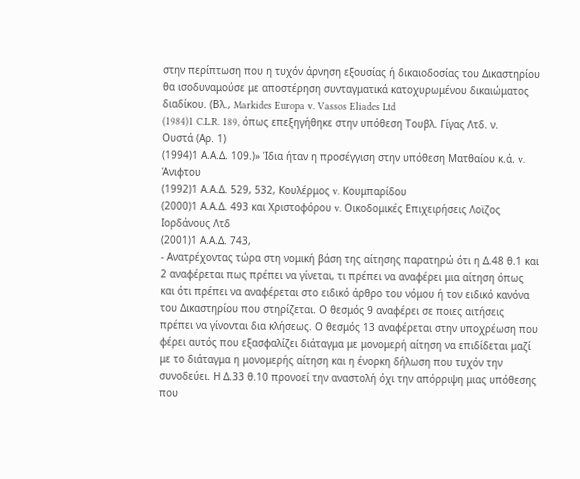στην περίπτωση που η τυχόν άρνηση εξουσίας ή δικαιοδοσίας του Δικαστηρίου θα ισοδυναμούσε με αποστέρηση συνταγματικά κατοχυρωμένου δικαιώματος διαδίκου. (Βλ., Markides Europa v. Vassos Eliades Ltd
(1984)1 C.L.R. 189, όπως επεξηγήθηκε στην υπόθεση Τουβλ. Γίγας Λτδ. ν. Ουστά (Αρ. 1)
(1994)1 Α.Α.Δ. 109.)» Ίδια ήταν η προσέγγιση στην υπόθεση Ματθαίου κ.ά. v. Άνιφτου
(1992)1 Α.Α.Δ. 529, 532, Κουλέρμος v. Κουμπαρίδου
(2000)1 Α.Α.Δ. 493 και Χριστοφόρου v. Οικοδομικές Επιχειρήσεις Λοϊζος Ιορδάνους Λτδ
(2001)1 Α.Α.Δ. 743,
- Ανατρέχοντας τώρα στη νομική βάση της αίτησης παρατηρώ ότι η Δ.48 θ.1 και 2 αναφέρεται πως πρέπει να γίνεται, τι πρέπει να αναφέρει μια αίτηση όπως και ότι πρέπει να αναφέρεται στο ειδικό άρθρο του νόμου ή τον ειδικό κανόνα του Δικαστηρίου που στηρίζεται. Ο θεσμός 9 αναφέρει σε ποιες αιτήσεις πρέπει να γίνονται δια κλήσεως. Ο θεσμός 13 αναφέρεται στην υποχρέωση που φέρει αυτός που εξασφαλίζει διάταγμα με μονομερή αίτηση να επιδίδεται μαζί με το διάταγμα η μονομερής αίτηση και η ένορκη δήλωση που τυχόν την συνοδεύει. Η Δ.33 θ.10 προνοεί την αναστολή όχι την απόρριψη μιας υπόθεσης που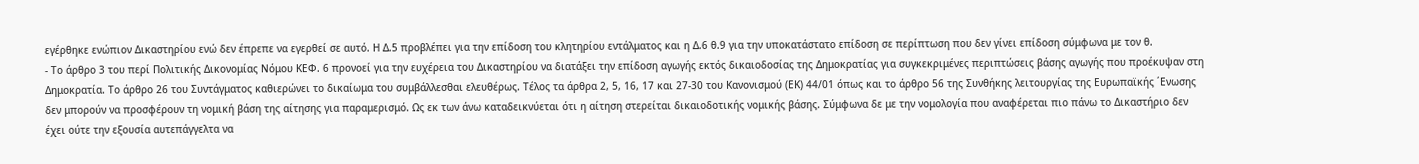εγέρθηκε ενώπιον Δικαστηρίου ενώ δεν έπρεπε να εγερθεί σε αυτό. Η Δ.5 προβλέπει για την επίδοση του κλητηρίου εντάλματος και η Δ.6 θ.9 για την υποκατάστατο επίδοση σε περίπτωση που δεν γίνει επίδοση σύμφωνα με τον θ.
- Το άρθρο 3 του περί Πολιτικής Δικονομίας Νόμου ΚΕΦ. 6 προνοεί για την ευχέρεια του Δικαστηρίου να διατάξει την επίδοση αγωγής εκτός δικαιοδοσίας της Δημοκρατίας για συγκεκριμένες περιπτώσεις βάσης αγωγής που προέκυψαν στη Δημοκρατία. Το άρθρο 26 του Συντάγματος καθιερώνει το δικαίωμα του συμβάλλεσθαι ελευθέρως. Τέλος τα άρθρα 2, 5, 16, 17 και 27-30 του Κανονισμού (ΕΚ) 44/01 όπως και το άρθρο 56 της Συνθήκης λειτουργίας της Ευρωπαϊκής ΄Ενωσης δεν μπορούν να προσφέρουν τη νομική βάση της αίτησης για παραμερισμό. Ως εκ των άνω καταδεικνύεται ότι η αίτηση στερείται δικαιοδοτικής νομικής βάσης. Σύμφωνα δε με την νομολογία που αναφέρεται πιο πάνω το Δικαστήριο δεν έχει ούτε την εξουσία αυτεπάγγελτα να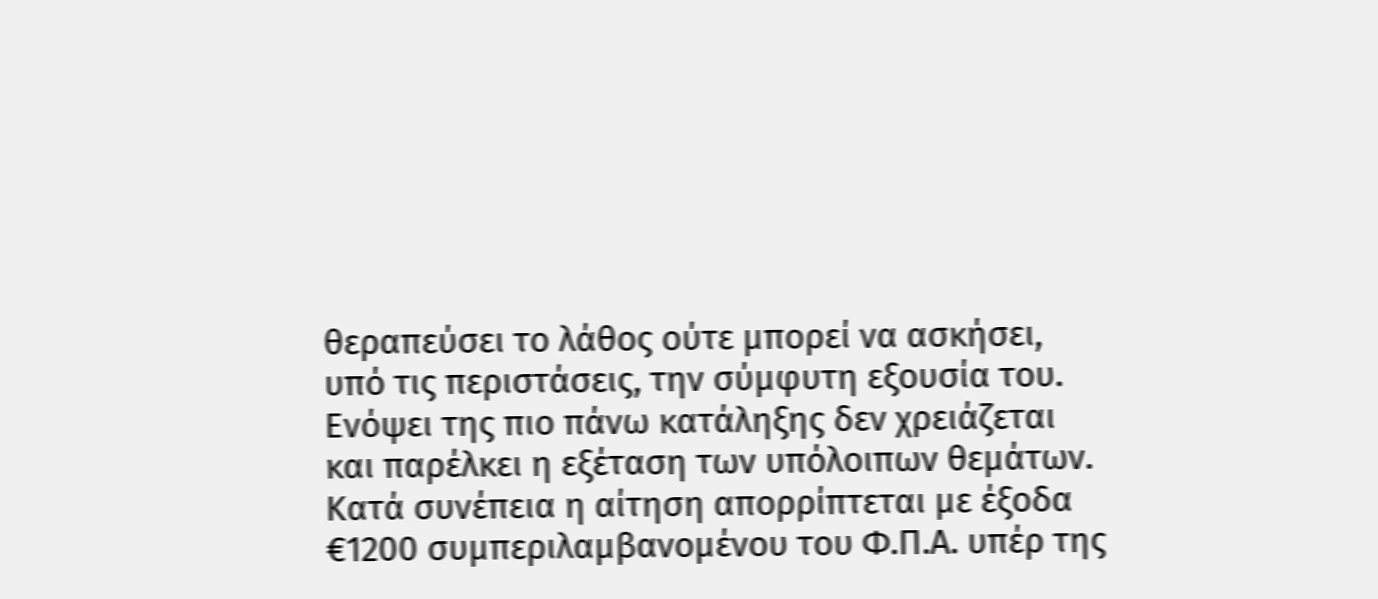θεραπεύσει το λάθος ούτε μπορεί να ασκήσει, υπό τις περιστάσεις, την σύμφυτη εξουσία του. Ενόψει της πιο πάνω κατάληξης δεν χρειάζεται και παρέλκει η εξέταση των υπόλοιπων θεμάτων. Κατά συνέπεια η αίτηση απορρίπτεται με έξοδα €1200 συμπεριλαμβανομένου του Φ.Π.Α. υπέρ της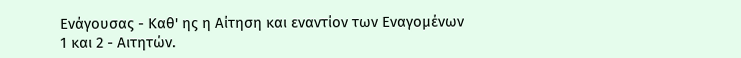Ενάγουσας - Καθ' ης η Αίτηση και εναντίον των Εναγομένων 1 και 2 - Αιτητών.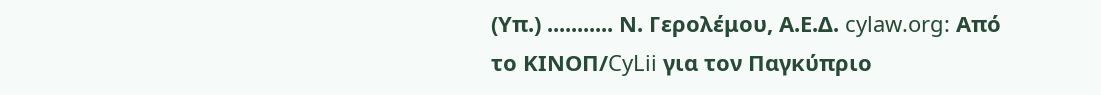(Υπ.) ........... Ν. Γερολέμου, Α.Ε.Δ. cylaw.org: Από το ΚΙΝOΠ/CyLii για τον Παγκύπριο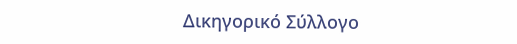Δικηγορικό Σύλλογο